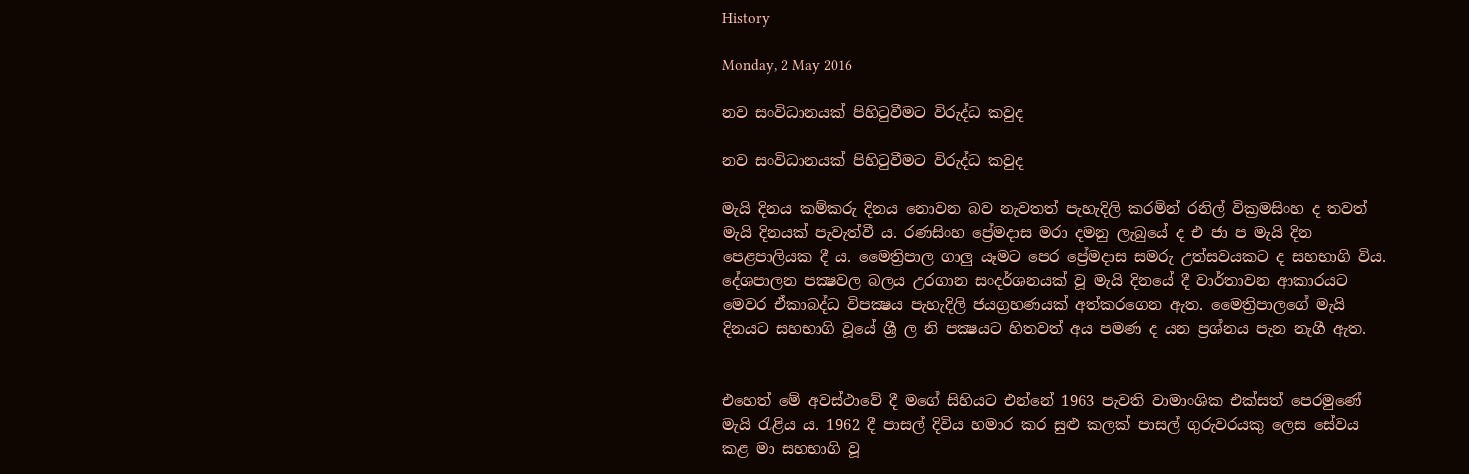History

Monday, 2 May 2016

නව සංවිධානයක් පිහිටුවීමට විරුද්ධ කවුද

නව සංවිධානයක් පිහිටුවීමට විරුද්ධ කවුද

මැයි දිනය කම්කරු දිනය නොවන බව නැවතත් පැහැදිලි කරමින් රනිල් වික්‍රමසිංහ ද තවත් මැයි දිනයක් පැවැත්වී ය. රණසිංහ ප්‍රේමදාස මරා දමනු ලැබුයේ ද එ ජා ප මැයි දින පෙළපාලියක දී ය. මෛත්‍රිපාල ගාලු යෑමට පෙර ප්‍රේමදාස සමරු උත්සවයකට ද සහභාගි විය.  දේශපාලන පක්‍ෂවල බලය උරගාන සංදර්ශනයක් වූ මැයි දිනයේ දී වාර්තාවන ආකාරයට මෙවර ඒකාබද්ධ විපක්‍ෂය පැහැදිලි ජයග්‍රහණයක් අත්කරගෙන ඇත. මෛත්‍රිපාලගේ මැයි දිනයට සහභාගි වූයේ ශ්‍රී ල නි පක්‍ෂයට හිතවත් අය පමණ ද යන ප්‍රශ්නය පැන නැගී ඇත.


එහෙත් මේ අවස්ථාවේ දී මගේ සිහියට එන්නේ 1963 පැවති වාමාංශික එක්සත් පෙරමුණේ මැයි රැළිය ය. 1962 දී පාසල් දිවිය හමාර කර සුළු කලක් පාසල් ගුරුවරයකු ලෙස සේවය කළ මා සහභාගි වූ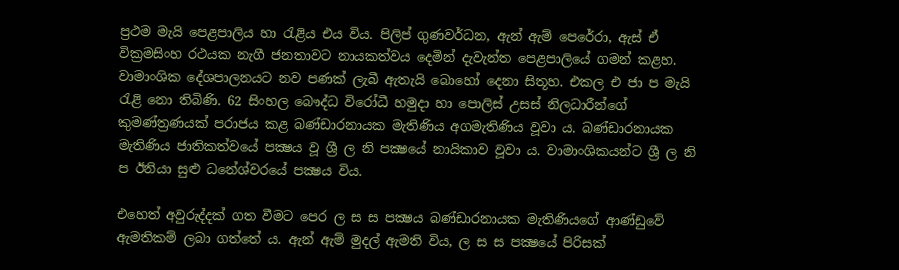ප්‍රථම මැයි පෙළපාලිය හා රැළිය එය විය. පිලිප් ගුණවර්ධන, ඇන් ඇම් පෙරේරා, ඇස් ඒ වික්‍රමසිංහ රථයක නැගී ජනතාවට නායකත්වය දෙමින් දැවැන්ත පෙළපාලියේ ගමන් කළහ. වාමාංශික දේශපාලනයට නව පණක් ලැබී ඇතැයි බොහෝ දෙනා සිතූහ. එකල එ ජා ප මැයි රැළි නො තිබිණි. 62 සිංහල බෞද්ධ විරෝධී හමුදා හා පොලිස් උසස් නිලධාරීන්ගේ කුමණ්ත්‍රණයක් පරාජය කළ බණ්ඩාරනායක මැතිණිය අගමැතිණිය වූවා ය. බණ්ඩාරනායක මැතිණිය ජාතිකත්වයේ පක්‍ෂය වූ ශ්‍රී ල නි පක්‍ෂයේ නායිකාව වූවා ය. වාමාංශිකයන්ට ශ්‍රී ල නි ප ඊනියා සුළු ධනේශ්වරයේ පක්‍ෂය විය.

එහෙත් අවුරුද්දක් ගත වීමට පෙර ල ස ස පක්‍ෂය බණ්ඩාරනායක මැතිණියගේ ආණ්ඩුවේ ඇමතිකම් ලබා ගත්තේ ය. ඇන් ඇම් මුදල් ඇමති විය, ල ස ස පක්‍ෂයේ පිරිසක්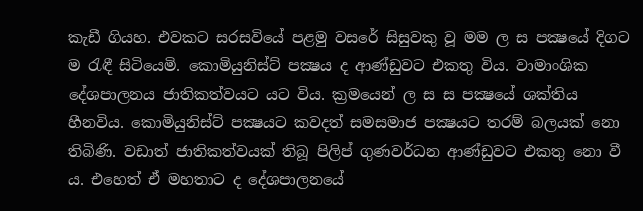කැඩී ගියහ. එවකට සරසවියේ පළමු වසරේ සිසුවකු වූ මම ල ස පක්‍ෂයේ දිගට ම රැඳී සිටියෙමි. කොමියුනිස්ට් පක්‍ෂය ද ආණ්ඩුවට එකතු විය. වාමාංශික දේශපාලනය ජාතිකත්වයට යට විය. ක්‍රමයෙන් ල ස ස පක්‍ෂයේ ශක්තිය හීනවිය. කොමියුනිස්ට් පක්‍ෂයට කවදත් සමසමාජ පක්‍ෂයට තරම් බලයක් නො තිබිණි. වඩාත් ජාතිකත්වයක් තිබූ පිලිප් ගුණවර්ධන ආණ්ඩුවට එකතු නො වී ය. එහෙත් ඒ මහතාට ද දේශපාලනයේ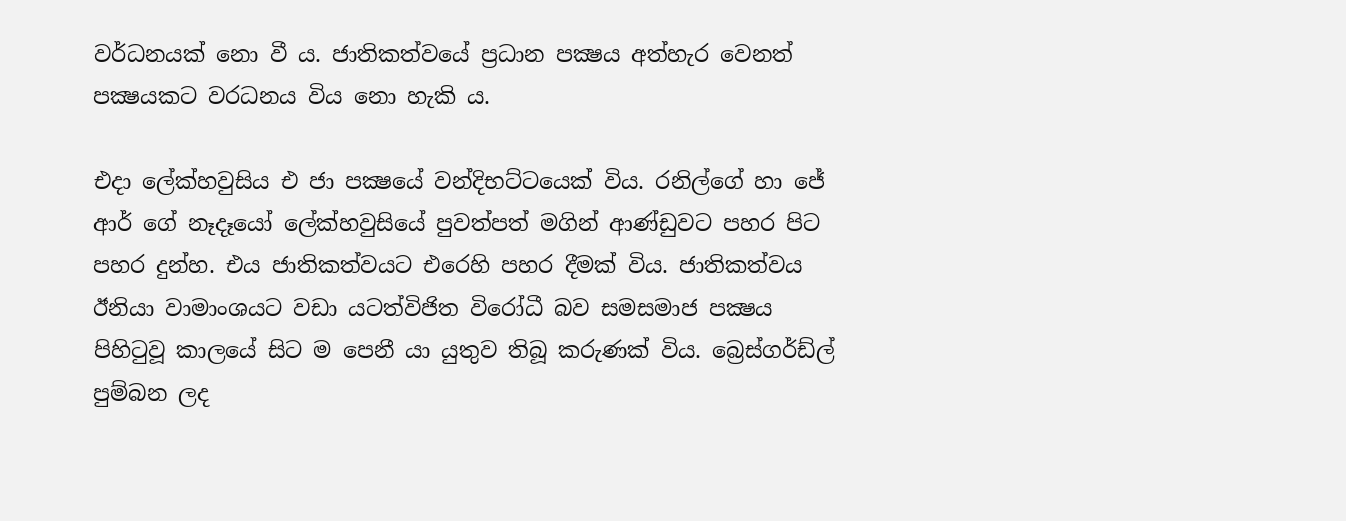වර්ධනයක් නො වී ය. ජාතිකත්වයේ ප්‍රධාන පක්‍ෂය අත්හැර වෙනත් පක්‍ෂයකට වරධනය විය නො හැකි ය.

එදා ලේක්හවුසිය එ ජා පක්‍ෂයේ වන්දිභට්ටයෙක් විය. රනිල්ගේ හා ජේ ආර් ගේ නෑදෑයෝ ලේක්හවුසියේ පුවත්පත් මගින් ආණ්ඩුවට පහර පිට පහර දුන්හ. එය ජාතිකත්වයට එරෙහි පහර දීමක් විය. ජාතිකත්වය ඊනියා වාමාංශයට වඩා යටත්විජිත විරෝධී බව සමසමාජ පක්‍ෂය පිහිටුවූ කාලයේ සිට ම පෙනී යා යුතුව තිබූ කරුණක් විය. බ්‍රෙස්ගර්ඩ්ල් පුම්බන ලද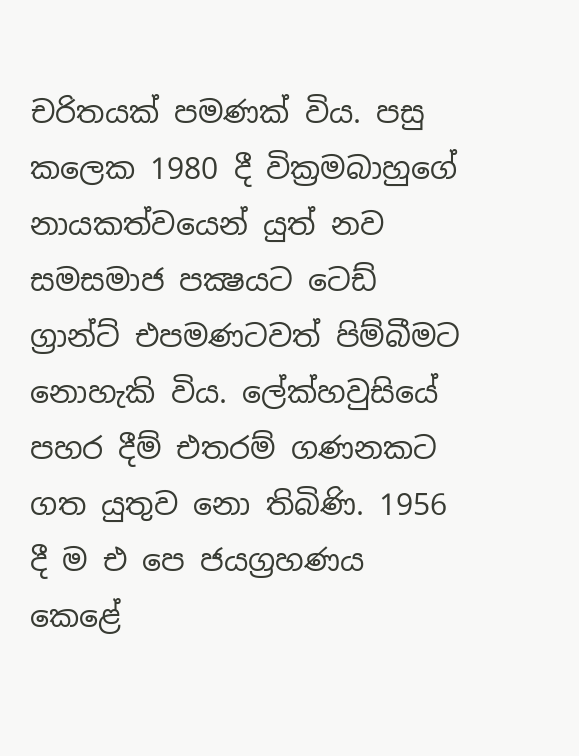චරිතයක් පමණක් විය. පසු කලෙක 1980 දී වික්‍රමබාහුගේ නායකත්වයෙන් යුත් නව සමසමාජ පක්‍ෂයට ටෙඩ් ග්‍රාන්ට් එපමණටවත් පිම්බීමට නොහැකි විය. ලේක්හවුසියේ පහර දීම් එතරම් ගණනකට ගත යුතුව නො තිබිණි. 1956 දී ම එ පෙ ජයග්‍රහණය කෙළේ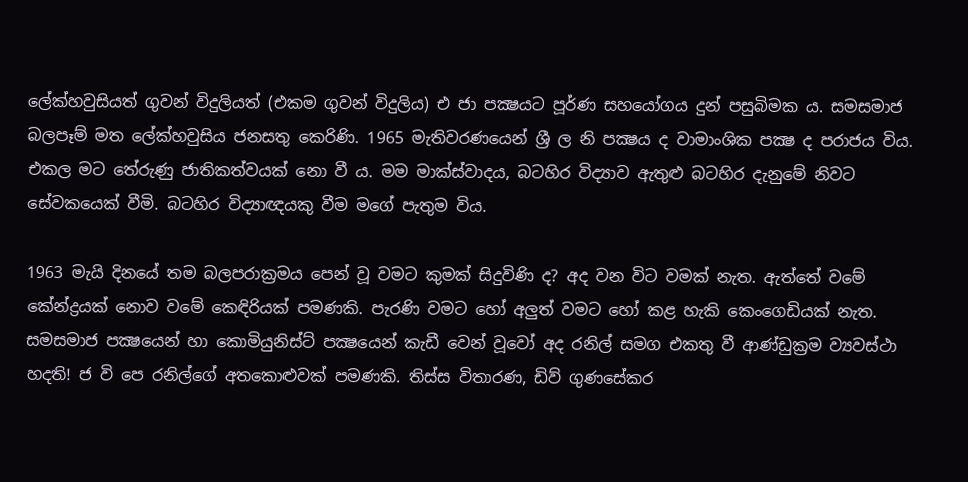ලේක්හවුසියත් ගුවන් විදුලියත් (එකම ගුවන් විදුලිය) එ ජා පක්‍ෂයට පූර්ණ සහයෝගය දුන් පසුබිමක ය. සමසමාජ බලපෑම් මත ලේක්හවුසිය ජනසතු කෙරිණි. 1965 මැතිවරණයෙන් ශ්‍රී ල නි පක්‍ෂය ද වාමාංශික පක්‍ෂ ද පරාජය විය. එකල මට තේරුණු ජාතිකත්වයක් නො වී ය. මම මාක්ස්වාදය, බටහිර විද්‍යාව ඇතුළු බටහිර දැනුමේ නිවට සේවකයෙක් වීමි. බටහිර විද්‍යාඥයකු වීම මගේ පැතුම විය.

1963 මැයි දිනයේ තම බලපරාක්‍රමය පෙන් වූ වමට කුමක් සිදුවිණි ද? අද වන විට වමක් නැත. ඇත්තේ වමේ කේන්ද්‍රයක් නොව වමේ කෙඳිරියක් පමණකි. පැරණි වමට හෝ අලුත් වමට හෝ කළ හැකි කෙංගෙඩියක් නැත. සමසමාජ පක්‍ෂයෙන් හා කොමියුනිස්ට් පක්‍ෂයෙන් කැඩී වෙන් වූවෝ අද රනිල් සමග එකතු වී ආණ්ඩුක්‍රම ව්‍යවස්ථා හදති! ජ වි පෙ රනිල්ගේ අතකොළුවක් පමණකි. තිස්ස විතාරණ, ඩිව් ගුණසේකර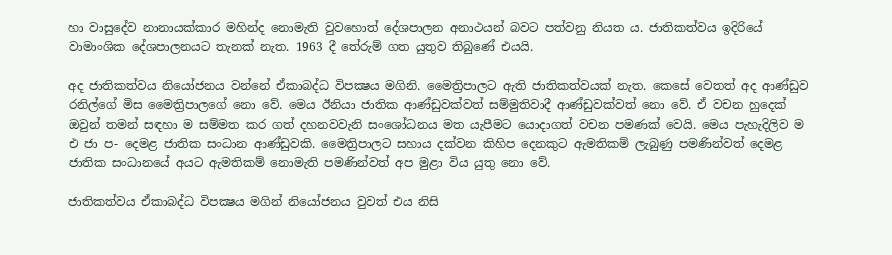හා වාසුදේව නානායක්කාර මහින්ද නොමැති වුවහොත් දේශපාලන අනාථයන් බවට පත්වනු නියත ය. ජාතිකත්වය ඉදිරියේ වාමාංශික දේශපාලනයට තැනක් නැත. 1963 දී තේරුම් ගත යුතුව තිබුණේ එයයි.

අද ජාතිකත්වය නියෝජනය වන්නේ ඒකාබද්ධ විපක්‍ෂය මගිනි. මෛත්‍රිපාලට ඇති ජාතිකත්වයක් නැත. කෙසේ වෙතත් අද ආණ්ඩුව රනිල්ගේ මිස මෛත්‍රිපාලගේ නො වේ. මෙය ඊනියා ජාතික ආණ්ඩුවක්වත් සම්මුතිවාදී ආණ්ඩුවක්වත් නො වේ. ඒ වචන හුදෙක් ඔවුන් තමන් සඳහා ම සම්මත කර ගත් දහනවවැනි සංශෝධනය මත යැපීමට යොදාගත් වචන පමණක් වෙයි. මෙය පැහැදිලිව ම එ ජා ප- දෙමළ ජාතික සංධාන ආණ්ඩුවකි. මෛත්‍රිපාලට සහාය දක්වන කිහිප දෙනකුට ඇමතිකම් ලැබුණු පමණින්වත් දෙමළ ජාතික සංධානයේ අයට ඇමතිකම් නොමැති පමණින්වත් අප මුළා විය යුතු නො වේ.

ජාතිකත්වය ඒකාබද්ධ විපක්‍ෂය මගින් නියෝජනය වුවත් එය නිසි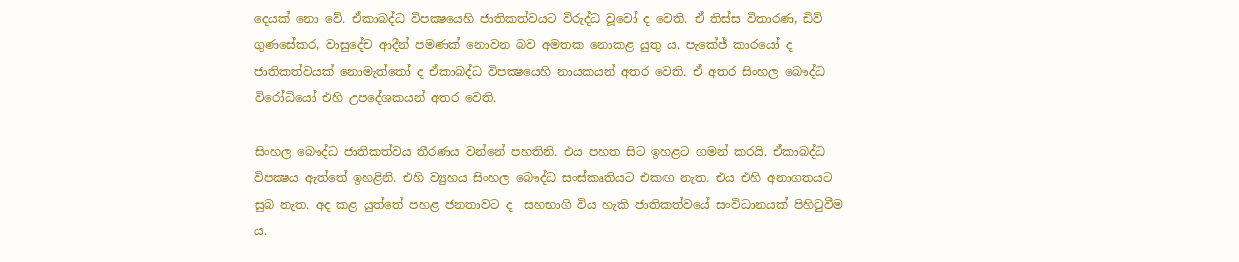දෙයක් නො වේ. ඒකාබද්ධ විපක්‍ෂයෙහි ජාතිකත්වයට විරුද්ධ වූවෝ ද වෙති. ඒ තිස්ස විතාරණ, ඩිව් ගුණසේකර, වාසුදේච ආදීන් පමණක් නොවන බව අමතක නොකළ යුතු ය. පැකේජ් කාරයෝ ද ජාතිකත්වයක් නොමැත්තෝ ද ඒකාබද්ධ විපක්‍ෂයෙහි නායකයන් අතර වෙති. ඒ අතර සිංහල බෞද්ධ විරෝධියෝ එහි උපදේශකයන් අතර වෙති.

සිංහල බෞද්ධ ජාතිකත්වය තීරණය වන්නේ පහතිනි. එය පහත සිට ඉහළට ගමන් කරයි. ඒකාබද්ධ විපක්‍ෂය ඇත්තේ ඉහළිනි. එහි ව්‍යුහය සිංහල බෞද්ධ සංස්කෘතියට එකඟ නැත. එය එහි අනාගතයට සුබ නැත. අද කළ යුත්තේ පහළ ජනතාවට ද  සහභාගි විය හැකි ජාතිකත්වයේ සංවිධානයක් පිහිටුවීම ය.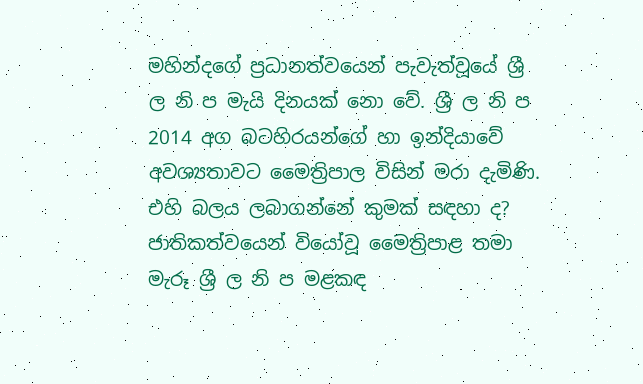මහින්දගේ ප්‍රධානත්වයෙන් පැවැත්වූයේ ශ්‍රී ල නි ප මැයි දිනයක් නො වේ. ශ්‍රී ල නි ප 2014 අග බටහිරයන්ගේ හා ඉන්දියාවේ අවශ්‍යතාවට මෛත්‍රිපාල විසින් මරා දැමිණි. එහි බලය ලබාගන්නේ කුමක් සඳහා ද? ජාතිකත්වයෙන් වියෝවූ මෛත්‍රිපාළ තමා මැරූ ශ්‍රී ල නි ප මළකඳ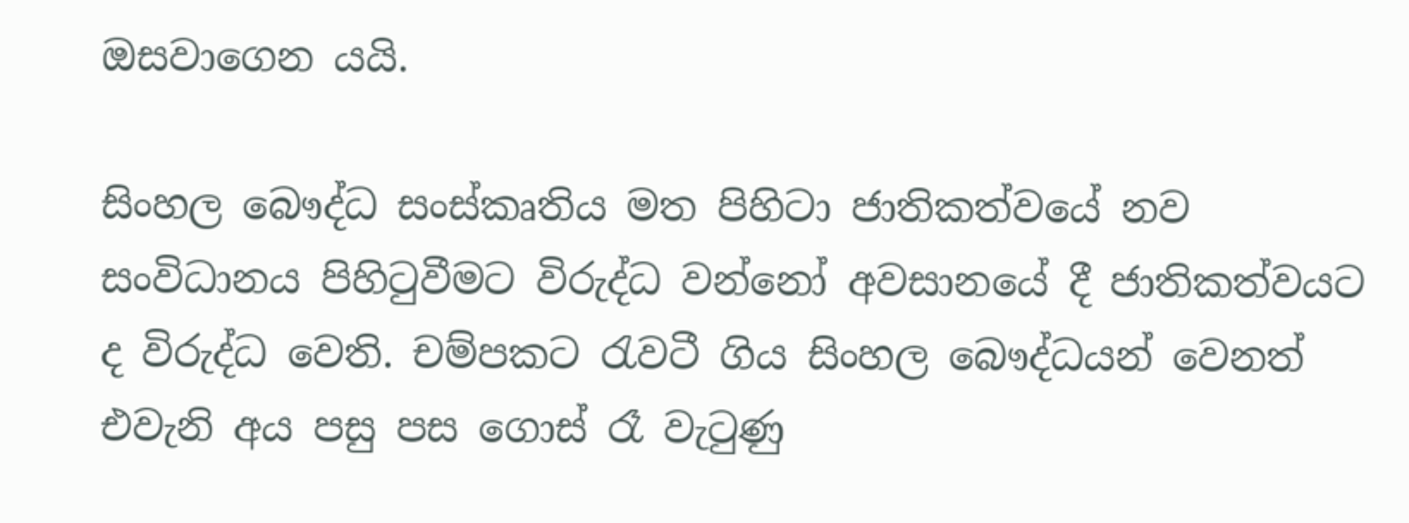ඔසවාගෙන යයි.

සිංහල බෞද්ධ සංස්කෘතිය මත පිහිටා ජාතිකත්වයේ නව සංවිධානය පිහිටුවීමට විරුද්ධ වන්නෝ අවසානයේ දී ජාතිකත්වයට ද විරුද්ධ වෙති. චම්පකට රැවටී ගිය සිංහල බෞද්ධයන් වෙනත් එවැනි අය පසු පස ගොස් රෑ වැටුණු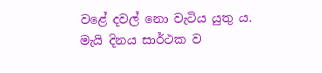වළේ දවල් නො වැටිය යුතු ය. මැයි දිනය සාර්ථක ව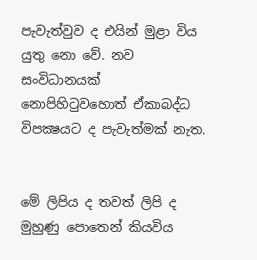පැවැත්වුව ද එයින් මුළා විය යුතු නො වේ. නව සංවිධානයක් නොපිහිටුවහොත් ඒකාබද්ධ විපක්‍ෂයට ද පැවැත්මක් නැත.


මේ ලිපිය ද තවත් ලිපි ද මුහුණු පොතෙන් කියවිය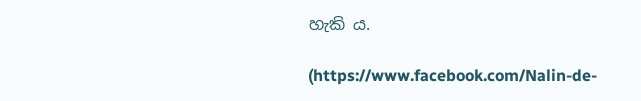හැකි ය.

(https://www.facebook.com/Nalin-de-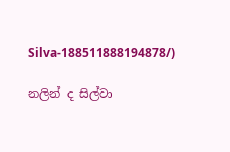Silva-188511888194878/)

නලින් ද සිල්වා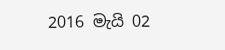2016 මැයි 02